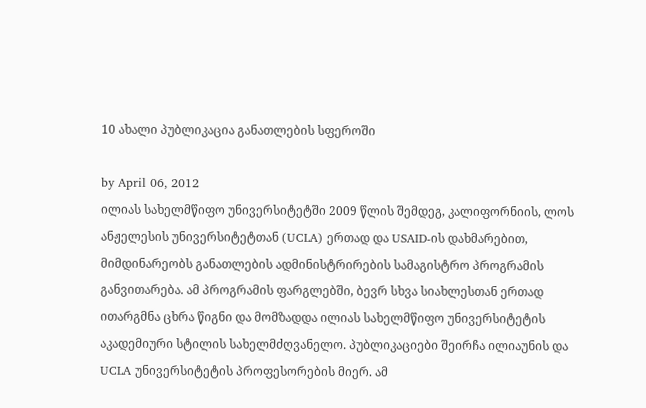10 ახალი პუბლიკაცია განათლების სფეროში

by April 06, 2012
ილიას სახელმწიფო უნივერსიტეტში 2009 წლის შემდეგ, კალიფორნიის, ლოს ანჟელესის უნივერსიტეტთან (UCLA) ერთად და USAID-ის დახმარებით, მიმდინარეობს განათლების ადმინისტრირების სამაგისტრო პროგრამის განვითარება. ამ პროგრამის ფარგლებში, ბევრ სხვა სიახლესთან ერთად ითარგმნა ცხრა წიგნი და მომზადდა ილიას სახელმწიფო უნივერსიტეტის აკადემიური სტილის სახელმძღვანელო. პუბლიკაციები შეირჩა ილიაუნის და UCLA უნივერსიტეტის პროფესორების მიერ. ამ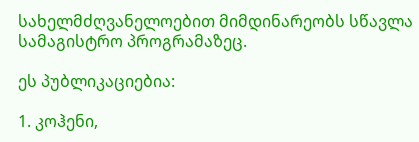სახელმძღვანელოებით მიმდინარეობს სწავლა სამაგისტრო პროგრამაზეც.

ეს პუბლიკაციებია:

1. კოჰენი,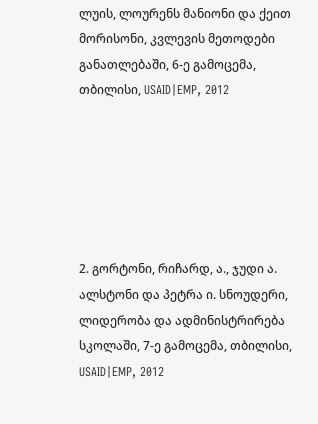ლუის, ლოურენს მანიონი და ქეით მორისონი, კვლევის მეთოდები განათლებაში, 6-ე გამოცემა, თბილისი, USAID|EMP, 2012






2. გორტონი, რიჩარდ, ა., ჯუდი ა. ალსტონი და პეტრა ი. სნოუდერი, ლიდერობა და ადმინისტრირება სკოლაში, 7-ე გამოცემა, თბილისი, USAID|EMP, 2012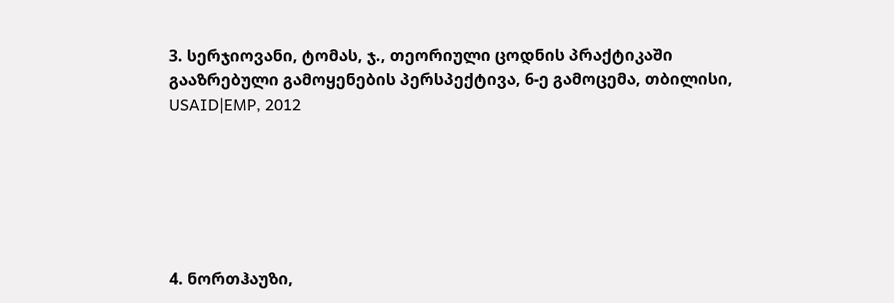3. სერჯიოვანი, ტომას, ჯ., თეორიული ცოდნის პრაქტიკაში გააზრებული გამოყენების პერსპექტივა, 6-ე გამოცემა, თბილისი, USAID|EMP, 2012






4. ნორთჰაუზი,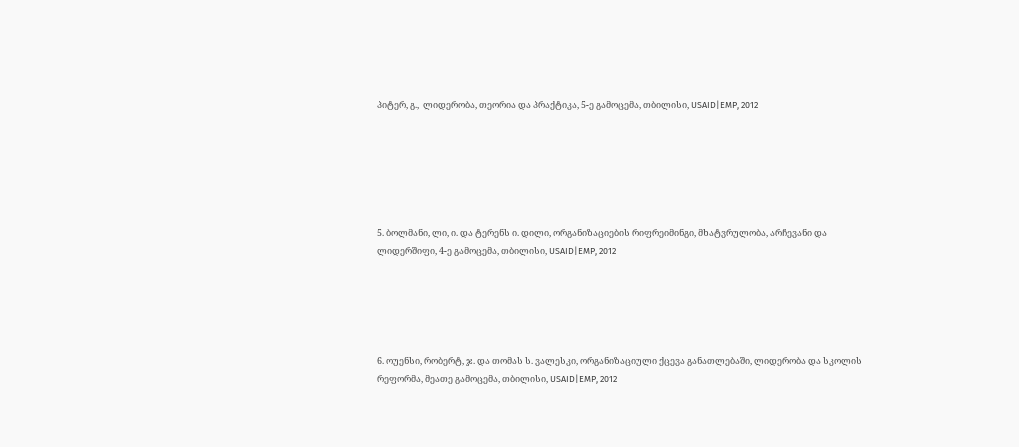პიტერ, გ.,  ლიდერობა, თეორია და პრაქტიკა, 5-ე გამოცემა, თბილისი, USAID|EMP, 2012






5. ბოლმანი, ლი, ი. და ტერენს ი. დილი, ორგანიზაციების რიფრეიმინგი, მხატვრულობა, არჩევანი და ლიდერშიფი, 4-ე გამოცემა, თბილისი, USAID|EMP, 2012





6. ოუენსი, რობერტ, ჯ. და თომას ს. ვალესკი, ორგანიზაციული ქცევა განათლებაში, ლიდერობა და სკოლის რეფორმა, მეათე გამოცემა, თბილისი, USAID|EMP, 2012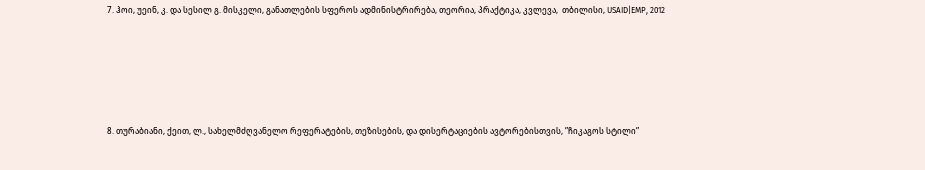7. ჰოი, უეინ, კ. და სესილ გ. მისკელი, განათლების სფეროს ადმინისტრირება, თეორია, პრაქტიკა, კვლევა,  თბილისი, USAID|EMP, 2012





8. თურაბიანი, ქეით, ლ., სახელმძღვანელო რეფერატების, თეზისების, და დისერტაციების ავტორებისთვის, ”ჩიკაგოს სტილი”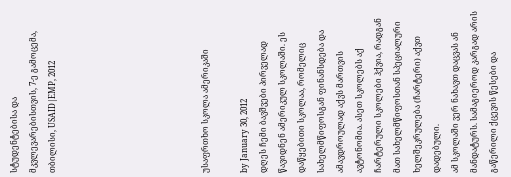სტუდენტებისა და მკვლევარებისთვის, 7-ე გამოცემა, თბილისი, USAID|EMP, 2012







უსაფრთხო სკოლა ამერიკაში

by January 30, 2012
დღეს ჩემი ბავშვები პირველად წავიდნენ ამერიკულ სკოლაში. ეს დაწყებითი სკოლაა, რომელიც სახელმწიფოსგან ფინანსდება და ამავდროულად აქვს მართვის ავტონომია. ასეთ სკოლებს აქ ჩარტერული სკოლები ჰქვია, რადგან მათ სახელმწიფოსთან სპეციალური ხელშეკრულება (ჩარტერი) აქვთ დადებული.
ამ სკოლაში ვერ ნახავთ დაცვას ან მანდატურს. სამაგიეროდ კარგად არის გაწერილი ქცევის წესები და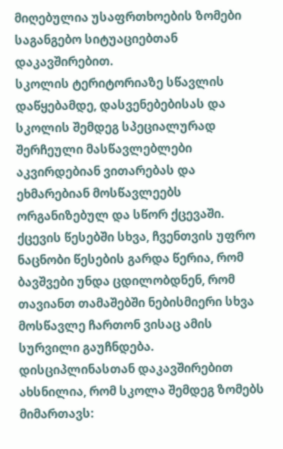მიღებულია უსაფრთხოების ზომები საგანგებო სიტუაციებთან დაკავშირებით.
სკოლის ტერიტორიაზე სწავლის დაწყებამდე, დასვენებებისას და სკოლის შემდეგ სპეციალურად შერჩეული მასწავლებლები აკვირდებიან ვითარებას და ეხმარებიან მოსწავლეებს ორგანიზებულ და სწორ ქცევაში.
ქცევის წესებში სხვა, ჩვენთვის უფრო ნაცნობი წესების გარდა წერია, რომ ბავშვები უნდა ცდილობდნენ, რომ თავიანთ თამაშებში ნებისმიერი სხვა მოსწავლე ჩართონ ვისაც ამის სურვილი გაუჩნდება. დისციპლინასთან დაკავშირებით ახსნილია, რომ სკოლა შემდეგ ზომებს მიმართავს: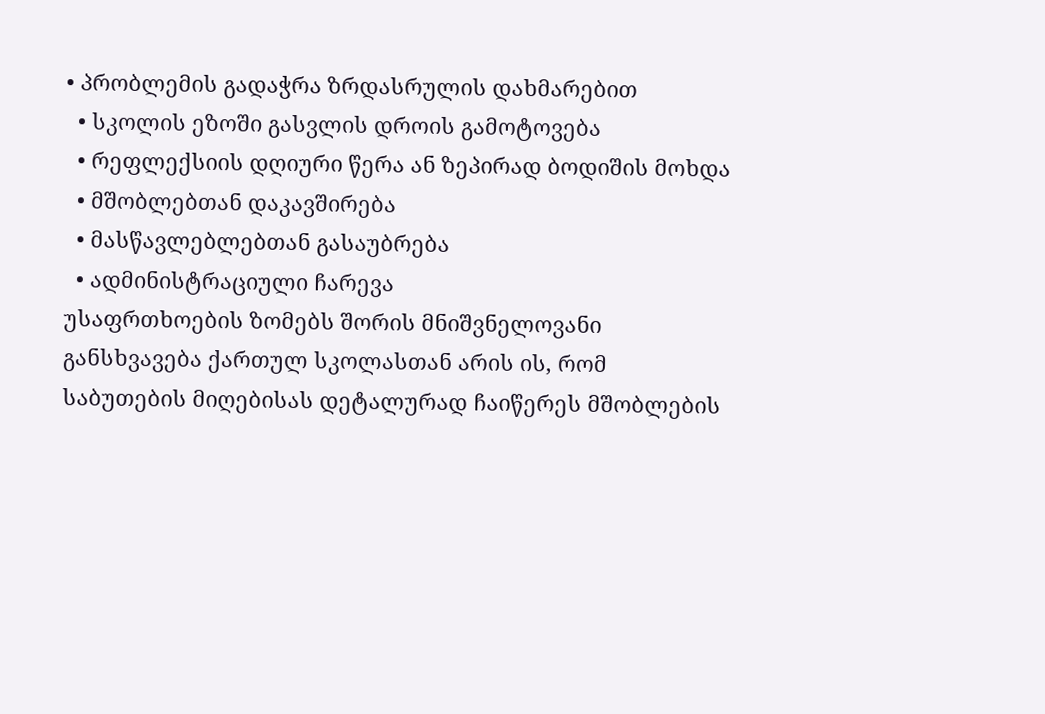• პრობლემის გადაჭრა ზრდასრულის დახმარებით
  • სკოლის ეზოში გასვლის დროის გამოტოვება
  • რეფლექსიის დღიური წერა ან ზეპირად ბოდიშის მოხდა
  • მშობლებთან დაკავშირება
  • მასწავლებლებთან გასაუბრება
  • ადმინისტრაციული ჩარევა
უსაფრთხოების ზომებს შორის მნიშვნელოვანი განსხვავება ქართულ სკოლასთან არის ის, რომ საბუთების მიღებისას დეტალურად ჩაიწერეს მშობლების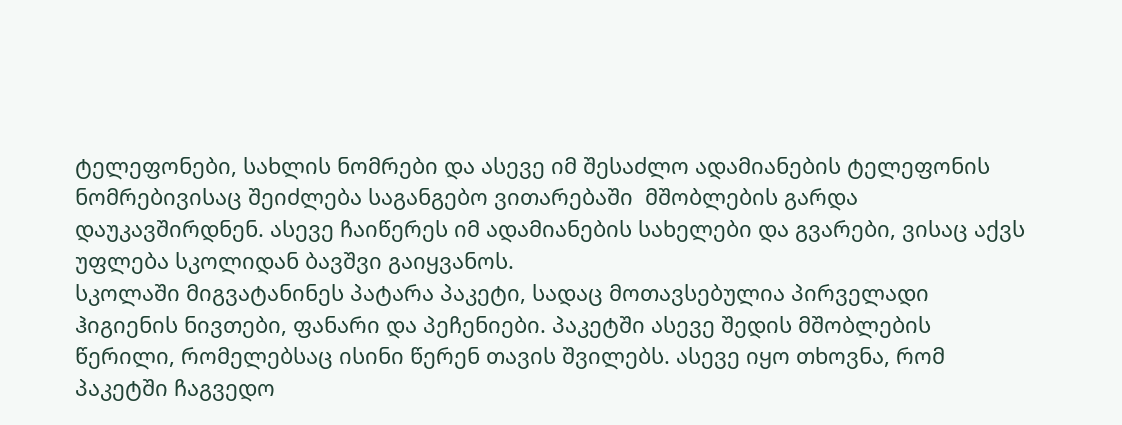ტელეფონები, სახლის ნომრები და ასევე იმ შესაძლო ადამიანების ტელეფონის ნომრებივისაც შეიძლება საგანგებო ვითარებაში  მშობლების გარდა დაუკავშირდნენ. ასევე ჩაიწერეს იმ ადამიანების სახელები და გვარები, ვისაც აქვს უფლება სკოლიდან ბავშვი გაიყვანოს.
სკოლაში მიგვატანინეს პატარა პაკეტი, სადაც მოთავსებულია პირველადი ჰიგიენის ნივთები, ფანარი და პეჩენიები. პაკეტში ასევე შედის მშობლების წერილი, რომელებსაც ისინი წერენ თავის შვილებს. ასევე იყო თხოვნა, რომ პაკეტში ჩაგვედო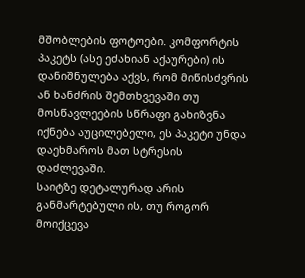მშობლების ფოტოები. კომფორტის პაკეტს (ასე ეძახიან აქაურები) ის დანიშნულება აქვს, რომ მიწისძვრის ან ხანძრის შემთხვევაში თუ მოსწავლეების სწრაფი გახიზვნა იქნება აუცილებელი, ეს პაკეტი უნდა დაეხმაროს მათ სტრესის დაძლევაში.
საიტზე დეტალურად არის განმარტებული ის, თუ როგორ მოიქცევა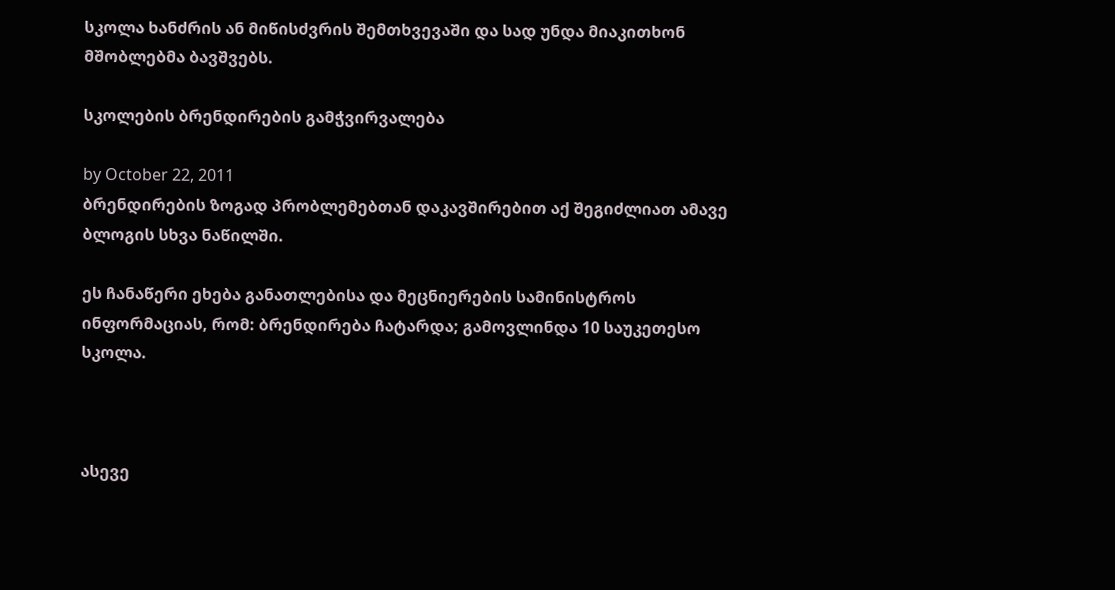სკოლა ხანძრის ან მიწისძვრის შემთხვევაში და სად უნდა მიაკითხონ მშობლებმა ბავშვებს.

სკოლების ბრენდირების გამჭვირვალება

by October 22, 2011
ბრენდირების ზოგად პრობლემებთან დაკავშირებით აქ შეგიძლიათ ამავე ბლოგის სხვა ნაწილში.

ეს ჩანაწერი ეხება განათლებისა და მეცნიერების სამინისტროს ინფორმაციას, რომ: ბრენდირება ჩატარდა; გამოვლინდა 10 საუკეთესო სკოლა.



ასევე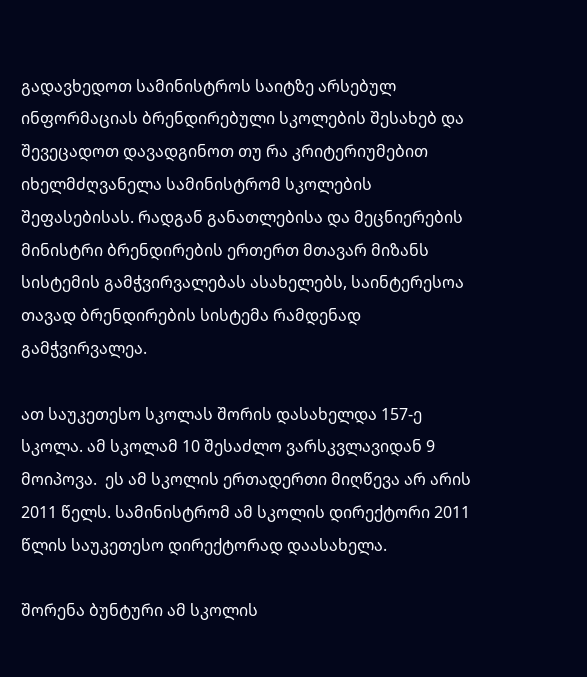გადავხედოთ სამინისტროს საიტზე არსებულ ინფორმაციას ბრენდირებული სკოლების შესახებ და შევეცადოთ დავადგინოთ თუ რა კრიტერიუმებით იხელმძღვანელა სამინისტრომ სკოლების შეფასებისას. რადგან განათლებისა და მეცნიერების მინისტრი ბრენდირების ერთერთ მთავარ მიზანს სისტემის გამჭვირვალებას ასახელებს, საინტერესოა თავად ბრენდირების სისტემა რამდენად გამჭვირვალეა.

ათ საუკეთესო სკოლას შორის დასახელდა 157-ე სკოლა. ამ სკოლამ 10 შესაძლო ვარსკვლავიდან 9 მოიპოვა.  ეს ამ სკოლის ერთადერთი მიღწევა არ არის 2011 წელს. სამინისტრომ ამ სკოლის დირექტორი 2011 წლის საუკეთესო დირექტორად დაასახელა.

შორენა ბუნტური ამ სკოლის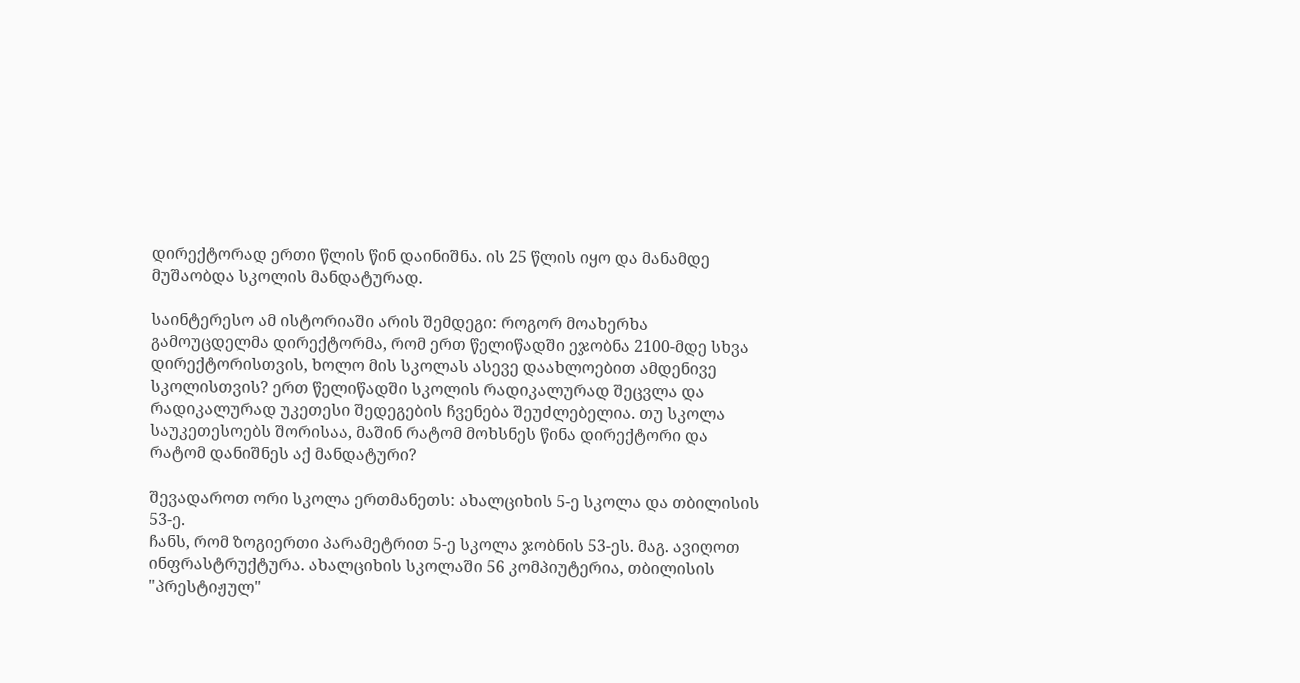დირექტორად ერთი წლის წინ დაინიშნა. ის 25 წლის იყო და მანამდე მუშაობდა სკოლის მანდატურად.

საინტერესო ამ ისტორიაში არის შემდეგი: როგორ მოახერხა გამოუცდელმა დირექტორმა, რომ ერთ წელიწადში ეჯობნა 2100-მდე სხვა დირექტორისთვის, ხოლო მის სკოლას ასევე დაახლოებით ამდენივე სკოლისთვის? ერთ წელიწადში სკოლის რადიკალურად შეცვლა და რადიკალურად უკეთესი შედეგების ჩვენება შეუძლებელია. თუ სკოლა საუკეთესოებს შორისაა, მაშინ რატომ მოხსნეს წინა დირექტორი და რატომ დანიშნეს აქ მანდატური?

შევადაროთ ორი სკოლა ერთმანეთს: ახალციხის 5-ე სკოლა და თბილისის 53-ე.
ჩანს, რომ ზოგიერთი პარამეტრით 5-ე სკოლა ჯობნის 53-ეს. მაგ. ავიღოთ ინფრასტრუქტურა. ახალციხის სკოლაში 56 კომპიუტერია, თბილისის "პრესტიჟულ"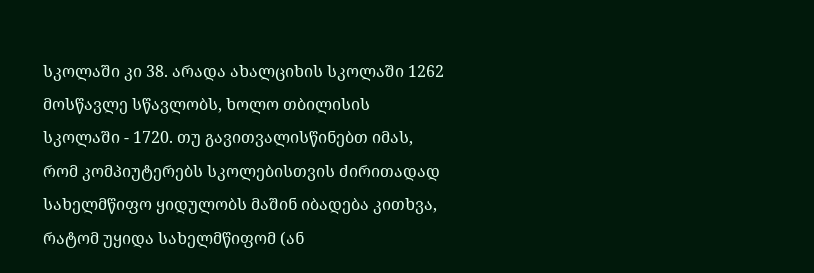სკოლაში კი 38. არადა ახალციხის სკოლაში 1262 მოსწავლე სწავლობს, ხოლო თბილისის სკოლაში - 1720. თუ გავითვალისწინებთ იმას, რომ კომპიუტერებს სკოლებისთვის ძირითადად სახელმწიფო ყიდულობს მაშინ იბადება კითხვა, რატომ უყიდა სახელმწიფომ (ან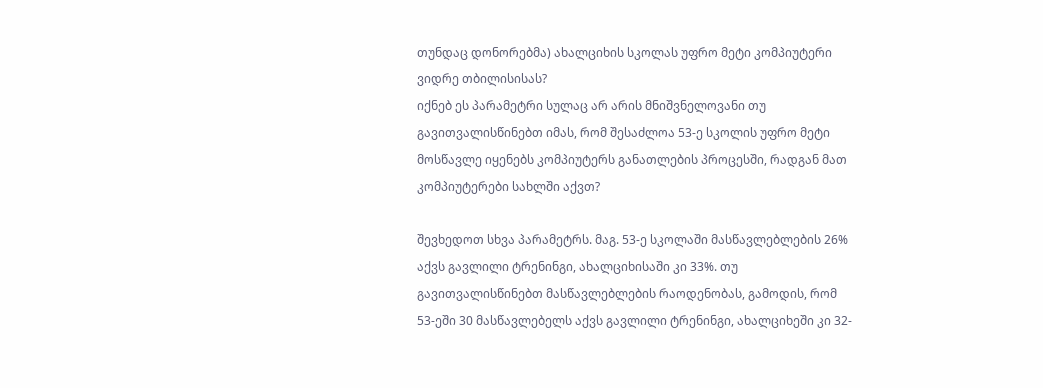თუნდაც დონორებმა) ახალციხის სკოლას უფრო მეტი კომპიუტერი ვიდრე თბილისისას?
იქნებ ეს პარამეტრი სულაც არ არის მნიშვნელოვანი თუ გავითვალისწინებთ იმას, რომ შესაძლოა 53-ე სკოლის უფრო მეტი მოსწავლე იყენებს კომპიუტერს განათლების პროცესში, რადგან მათ კომპიუტერები სახლში აქვთ?

შევხედოთ სხვა პარამეტრს. მაგ. 53-ე სკოლაში მასწავლებლების 26% აქვს გავლილი ტრენინგი, ახალციხისაში კი 33%. თუ გავითვალისწინებთ მასწავლებლების რაოდენობას, გამოდის, რომ 53-ეში 30 მასწავლებელს აქვს გავლილი ტრენინგი, ახალციხეში კი 32-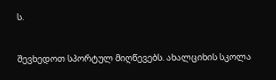ს.

შევხედოთ სპორტულ მიღწევებს. ახალციხის სკოლა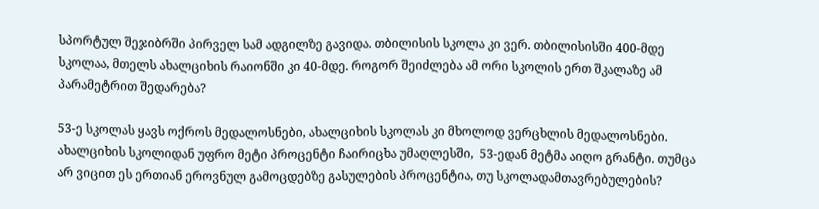სპორტულ შეჯიბრში პირველ სამ ადგილზე გავიდა. თბილისის სკოლა კი ვერ. თბილისისში 400-მდე სკოლაა, მთელს ახალციხის რაიონში კი 40-მდე. როგორ შეიძლება ამ ორი სკოლის ერთ შკალაზე ამ პარამეტრით შედარება?

53-ე სკოლას ყავს ოქროს მედალოსნები, ახალციხის სკოლას კი მხოლოდ ვერცხლის მედალოსნები. ახალციხის სკოლიდან უფრო მეტი პროცენტი ჩაირიცხა უმაღლესში,  53-ედან მეტმა აიღო გრანტი. თუმცა არ ვიცით ეს ერთიან ეროვნულ გამოცდებზე გასულების პროცენტია, თუ სკოლადამთავრებულების?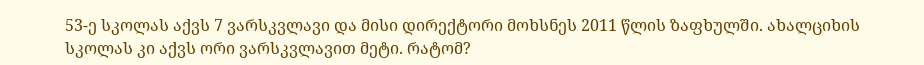53-ე სკოლას აქვს 7 ვარსკვლავი და მისი დირექტორი მოხსნეს 2011 წლის ზაფხულში. ახალციხის სკოლას კი აქვს ორი ვარსკვლავით მეტი. რატომ?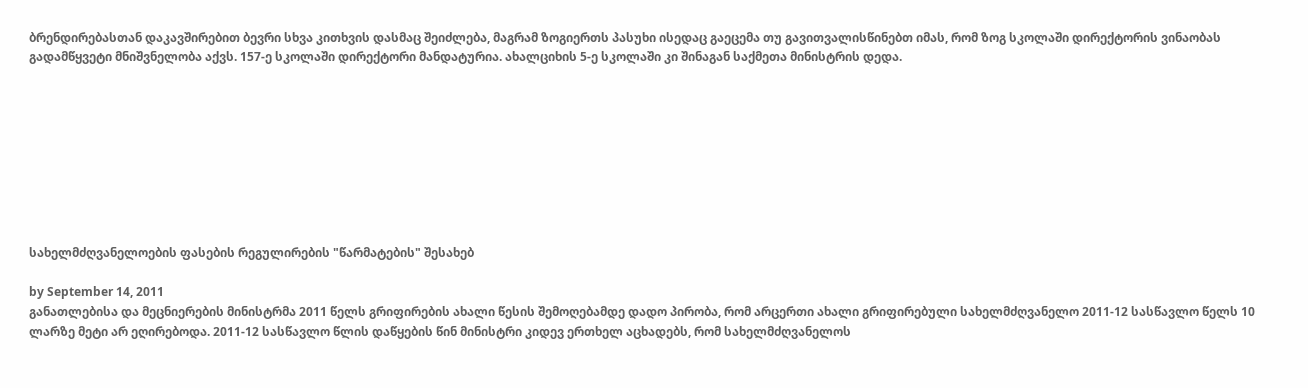ბრენდირებასთან დაკავშირებით ბევრი სხვა კითხვის დასმაც შეიძლება, მაგრამ ზოგიერთს პასუხი ისედაც გაეცემა თუ გავითვალისწინებთ იმას, რომ ზოგ სკოლაში დირექტორის ვინაობას გადამწყვეტი მნიშვნელობა აქვს. 157-ე სკოლაში დირექტორი მანდატურია. ახალციხის 5-ე სკოლაში კი შინაგან საქმეთა მინისტრის დედა.









სახელმძღვანელოების ფასების რეგულირების "წარმატების" შესახებ

by September 14, 2011
განათლებისა და მეცნიერების მინისტრმა 2011 წელს გრიფირების ახალი წესის შემოღებამდე დადო პირობა, რომ არცერთი ახალი გრიფირებული სახელმძღვანელო 2011-12 სასწავლო წელს 10 ლარზე მეტი არ ეღირებოდა. 2011-12 სასწავლო წლის დაწყების წინ მინისტრი კიდევ ერთხელ აცხადებს, რომ სახელმძღვანელოს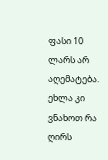ფასი 10 ლარს არ აღემატება. ეხლა კი ვნახოთ რა ღირს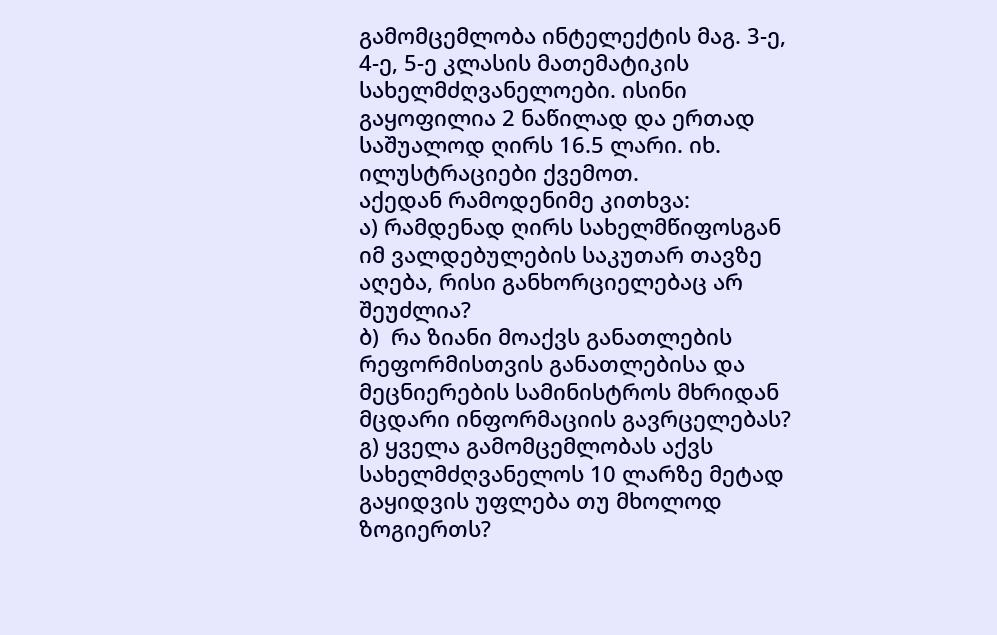გამომცემლობა ინტელექტის მაგ. 3-ე, 4-ე, 5-ე კლასის მათემატიკის სახელმძღვანელოები. ისინი გაყოფილია 2 ნაწილად და ერთად საშუალოდ ღირს 16.5 ლარი. იხ. ილუსტრაციები ქვემოთ.
აქედან რამოდენიმე კითხვა:
ა) რამდენად ღირს სახელმწიფოსგან იმ ვალდებულების საკუთარ თავზე აღება, რისი განხორციელებაც არ შეუძლია?
ბ)  რა ზიანი მოაქვს განათლების რეფორმისთვის განათლებისა და მეცნიერების სამინისტროს მხრიდან მცდარი ინფორმაციის გავრცელებას?
გ) ყველა გამომცემლობას აქვს სახელმძღვანელოს 10 ლარზე მეტად გაყიდვის უფლება თუ მხოლოდ ზოგიერთს?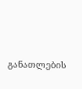განათლების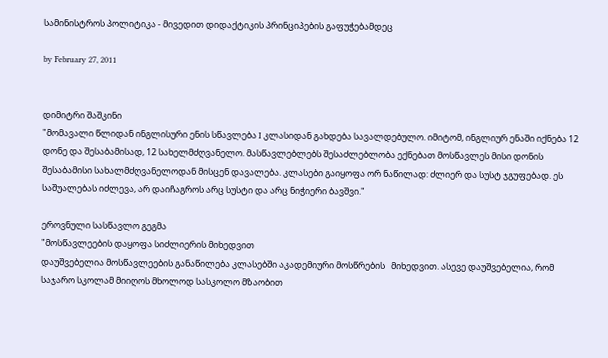სამინისტროს პოლიტიკა - მივედით დიდაქტიკის პრინციპების გაფუჭებამდეც

by February 27, 2011


დიმიტრი შაშკინი
"მომავალი წლიდან ინგლისური ენის სწავლება I კლასიდან გახდება სავალდებულო. იმიტომ, ინგლიურ ენაში იქნება 12 დონე და შესაბამისად, 12 სახელმძღვანელო. მასწავლებლებს შესაძლებლობა ექნებათ მოსწავლეს მისი დონის შესაბამისი სახალმძღვანელოდან მისცენ დავალება. კლასები გაიყოფა ორ ნაწილად: ძლიერ და სუსტ ჯგუფებად. ეს საშუალებას იძლევა, არ დაიჩაგროს არც სუსტი და არც ნიჭიერი ბავშვი."

ეროვნული სასწავლო გეგმა
"მოსწავლეების დაყოფა სიძლიერის მიხედვით
დაუშვებელია მოსწავლეების განაწილება კლასებში აკადემიური მოსწრების   მიხედვით. ასევე დაუშვებელია, რომ საჯარო სკოლამ მიიღოს მხოლოდ სასკოლო მზაობით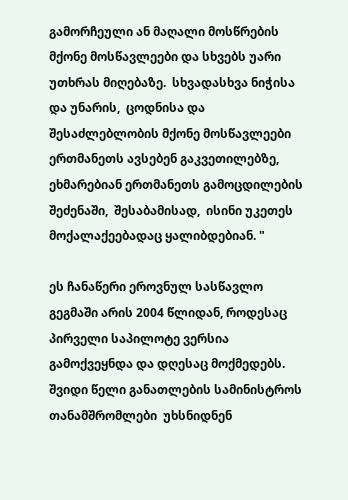გამორჩეული ან მაღალი მოსწრების მქონე მოსწავლეები და სხვებს უარი უთხრას მიღებაზე.  სხვადასხვა ნიჭისა და უნარის,  ცოდნისა და შესაძლებლობის მქონე მოსწავლეები ერთმანეთს ავსებენ გაკვეთილებზე,  ეხმარებიან ერთმანეთს გამოცდილების შეძენაში,  შესაბამისად,  ისინი უკეთეს მოქალაქეებადაც ყალიბდებიან. "

ეს ჩანაწერი ეროვნულ სასწავლო გეგმაში არის 2004 წლიდან, როდესაც პირველი საპილოტე ვერსია გამოქვეყნდა და დღესაც მოქმედებს. შვიდი წელი განათლების სამინისტროს თანამშრომლები  უხსნიდნენ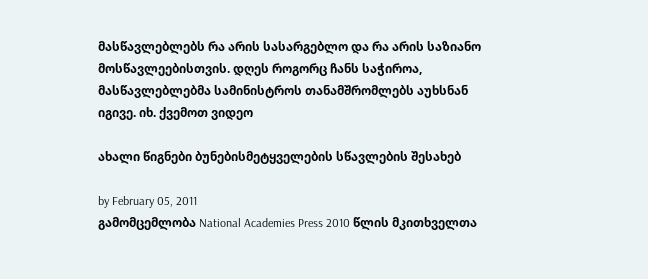მასწავლებლებს რა არის სასარგებლო და რა არის საზიანო მოსწავლეებისთვის. დღეს როგორც ჩანს საჭიროა, მასწავლებლებმა სამინისტროს თანამშრომლებს აუხსნან იგივე. იხ. ქვემოთ ვიდეო

ახალი წიგნები ბუნებისმეტყველების სწავლების შესახებ

by February 05, 2011
გამომცემლობა National Academies Press 2010 წლის მკითხველთა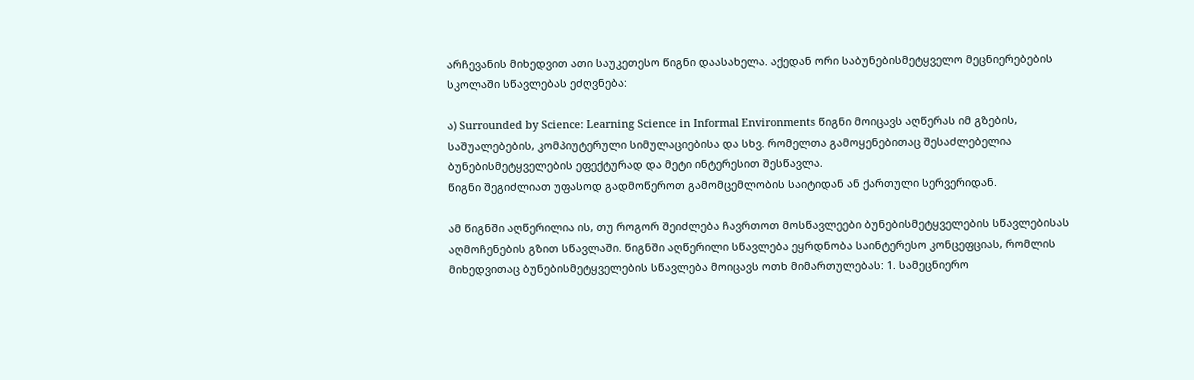არჩევანის მიხედვით ათი საუკეთესო წიგნი დაასახელა. აქედან ორი საბუნებისმეტყველო მეცნიერებების სკოლაში სწავლებას ეძღვნება:

ა) Surrounded by Science: Learning Science in Informal Environments წიგნი მოიცავს აღწერას იმ გზების, საშუალებების, კომპიუტერული სიმულაციებისა და სხვ. რომელთა გამოყენებითაც შესაძლებელია ბუნებისმეტყველების ეფექტურად და მეტი ინტერესით შესწავლა.
წიგნი შეგიძლიათ უფასოდ გადმოწეროთ გამომცემლობის საიტიდან ან ქართული სერვერიდან.

ამ წიგნში აღწერილია ის, თუ როგორ შეიძლება ჩავრთოთ მოსწავლეები ბუნებისმეტყველების სწავლებისას აღმოჩენების გზით სწავლაში. წიგნში აღწერილი სწავლება ეყრდნობა საინტერესო კონცეფციას, რომლის მიხედვითაც ბუნებისმეტყველების სწავლება მოიცავს ოთხ მიმართულებას: 1. სამეცნიერო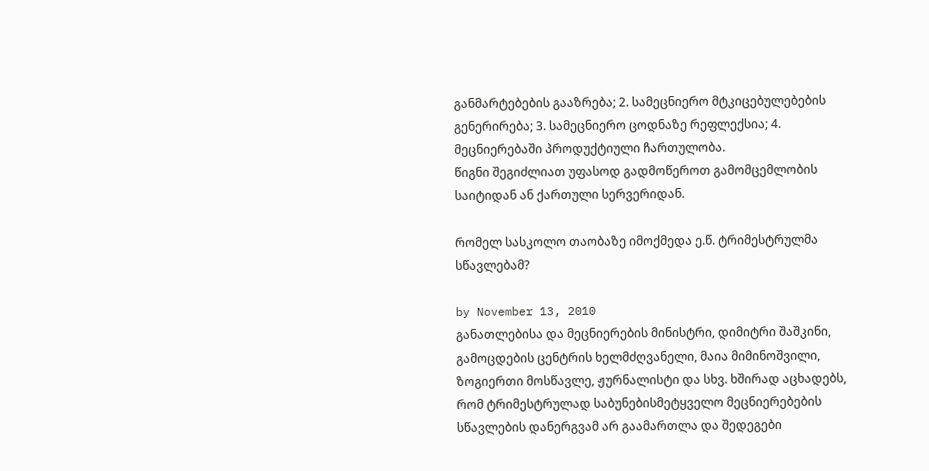განმარტებების გააზრება; 2. სამეცნიერო მტკიცებულებების გენერირება; 3. სამეცნიერო ცოდნაზე რეფლექსია; 4. მეცნიერებაში პროდუქტიული ჩართულობა.
წიგნი შეგიძლიათ უფასოდ გადმოწეროთ გამომცემლობის საიტიდან ან ქართული სერვერიდან.

რომელ სასკოლო თაობაზე იმოქმედა ე.წ. ტრიმესტრულმა სწავლებამ?

by November 13, 2010
განათლებისა და მეცნიერების მინისტრი, დიმიტრი შაშკინი, გამოცდების ცენტრის ხელმძღვანელი, მაია მიმინოშვილი, ზოგიერთი მოსწავლე, ჟურნალისტი და სხვ. ხშირად აცხადებს, რომ ტრიმესტრულად საბუნებისმეტყველო მეცნიერებების სწავლების დანერგვამ არ გაამართლა და შედეგები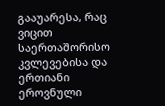გააუარესა, რაც ვიცით საერთაშორისო კვლევებისა და ერთიანი ეროვნული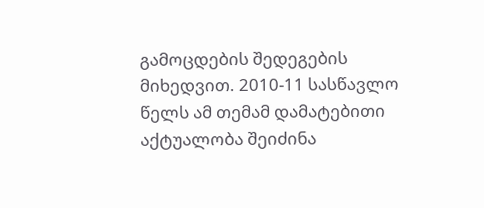გამოცდების შედეგების მიხედვით. 2010-11 სასწავლო წელს ამ თემამ დამატებითი აქტუალობა შეიძინა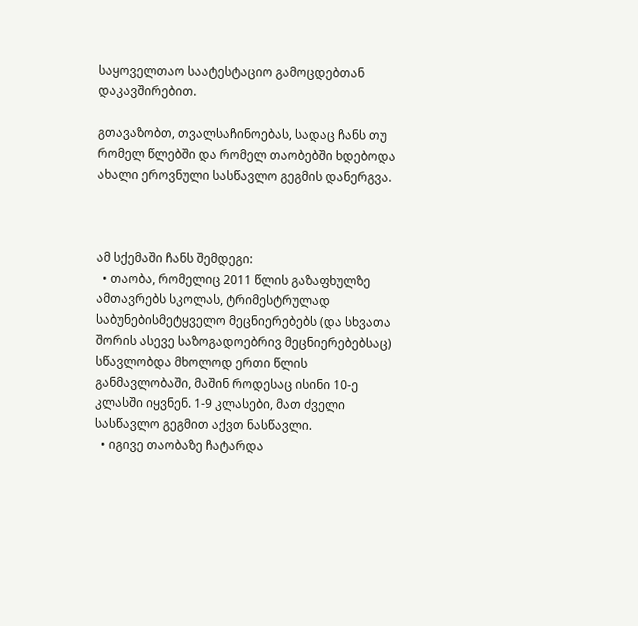საყოველთაო საატესტაციო გამოცდებთან დაკავშირებით.

გთავაზობთ, თვალსაჩინოებას, სადაც ჩანს თუ რომელ წლებში და რომელ თაობებში ხდებოდა ახალი ეროვნული სასწავლო გეგმის დანერგვა.



ამ სქემაში ჩანს შემდეგი:
  • თაობა, რომელიც 2011 წლის გაზაფხულზე ამთავრებს სკოლას, ტრიმესტრულად საბუნებისმეტყველო მეცნიერებებს (და სხვათა შორის ასევე საზოგადოებრივ მეცნიერებებსაც) სწავლობდა მხოლოდ ერთი წლის განმავლობაში, მაშინ როდესაც ისინი 10-ე კლასში იყვნენ. 1-9 კლასები, მათ ძველი სასწავლო გეგმით აქვთ ნასწავლი.
  • იგივე თაობაზე ჩატარდა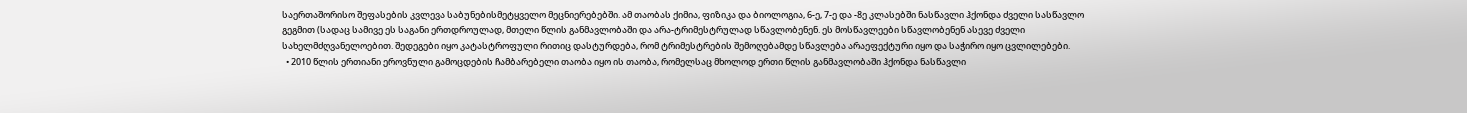საერთაშორისო შეფასების კვლევა საბუნებისმეტყველო მეცნიერებებში. ამ თაობას ქიმია, ფიზიკა და ბიოლოგია, 6-ე, 7-ე და -8ე კლასებში ნასწავლი ჰქონდა ძველი სასწავლო გეგმით (სადაც სამივე ეს საგანი ერთდროულად, მთელი წლის განმავლობაში და არა-ტრიმესტრულად სწავლობენენ. ეს მოსწავლეები სწავლობენენ ასევე ძველი სახელმძღვანელოებით. შედეგები იყო კატასტროფული რითიც დასტურდება, რომ ტრიმესტრების შემოღებამდე სწავლება არაეფექტური იყო და საჭირო იყო ცვლილებები.
  • 2010 წლის ერთიანი ეროვნული გამოცდების ჩამბარებელი თაობა იყო ის თაობა, რომელსაც მხოლოდ ერთი წლის განმავლობაში ჰქონდა ნასწავლი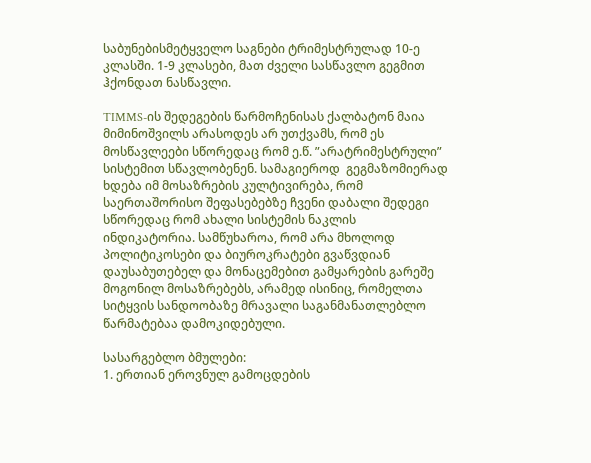საბუნებისმეტყველო საგნები ტრიმესტრულად 10-ე კლასში. 1-9 კლასები, მათ ძველი სასწავლო გეგმით ჰქონდათ ნასწავლი.

TIMMS-ის შედეგების წარმოჩენისას ქალბატონ მაია მიმინოშვილს არასოდეს არ უთქვამს, რომ ეს მოსწავლეები სწორედაც რომ ე.წ. ”არატრიმესტრული” სისტემით სწავლობენენ. სამაგიეროდ  გეგმაზომიერად ხდება იმ მოსაზრების კულტივირება, რომ საერთაშორისო შეფასებებზე ჩვენი დაბალი შედეგი სწორედაც რომ ახალი სისტემის ნაკლის ინდიკატორია. სამწუხაროა, რომ არა მხოლოდ პოლიტიკოსები და ბიუროკრატები გვაწვდიან დაუსაბუთებელ და მონაცემებით გამყარების გარეშე მოგონილ მოსაზრებებს, არამედ ისინიც, რომელთა სიტყვის სანდოობაზე მრავალი საგანმანათლებლო წარმატებაა დამოკიდებული.

სასარგებლო ბმულები:
1. ერთიან ეროვნულ გამოცდების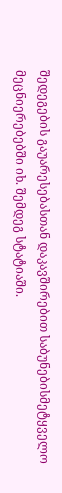შედეგების გაუარესებასთან დაკავშირებით საბუნებისმეტყველო მეცნიერებებში იხ. შემდეგ სტატიაში.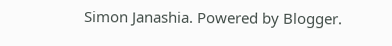Simon Janashia. Powered by Blogger.